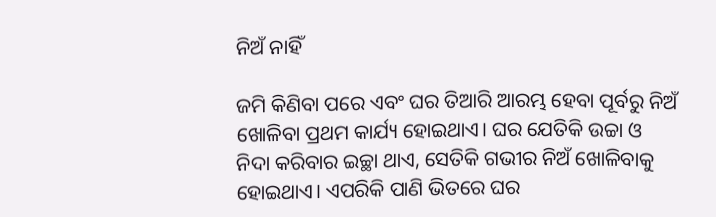ନିଅଁ ନାହିଁ

ଜମି କିଣିବା ପରେ ଏବଂ ଘର ତିଆରି ଆରମ୍ଭ ହେବା ପୂର୍ବରୁ ନିଅଁ ଖୋଳିବା ପ୍ରଥମ କାର୍ଯ୍ୟ ହୋଇଥାଏ। ଘର ଯେତିକି ଉଚ୍ଚା ଓ ନିଦା କରିବାର ଇଚ୍ଛା ଥାଏ, ସେତିକି ଗଭୀର ନିଅଁ ଖୋଳିବାକୁ ହୋଇଥାଏ। ଏପରିକି ପାଣି ଭିତରେ ଘର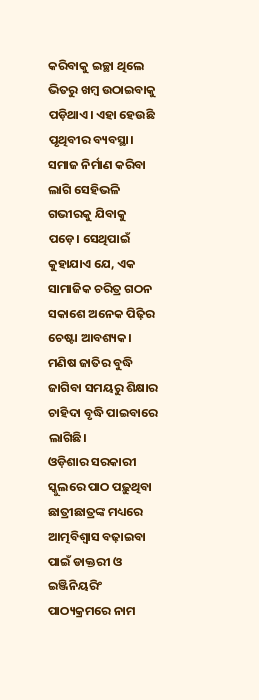କରିବାକୁ ଇଚ୍ଛା ଥିଲେ ଭିତରୁ ଖମ୍ବ ଉଠାଇବାକୁ ପଡ଼ିଥାଏ। ଏହା ହେଉଛି ପୃଥିବୀର ବ୍ୟବସ୍ଥା। ସମାଜ ନିର୍ମାଣ କରିବା ଲାଗି ସେହିଭଳି ଗଭୀରକୁ ଯିବାକୁ ପଡ଼େ। ସେଥିପାଇଁ କୁହାଯାଏ ଯେ, ଏକ ସାମାଜିକ ଚରିତ୍ର ଗଠନ ସକାଶେ ଅନେକ ପିଢ଼ିର ଚେଷ୍ଟା ଆବଶ୍ୟକ। ମଣିଷ ଜାତିର ବୁଦ୍ଧି ଜାଗିବା ସମୟରୁ ଶିକ୍ଷାର ଚାହିଦା ବୃଦ୍ଧି ପାଇବାରେ ଲାଗିଛି।
ଓଡ଼ିଶାର ସରକାରୀ ସ୍କୁଲରେ ପାଠ ପଢ଼ୁଥିବା ଛାତ୍ରୀଛାତ୍ରଙ୍କ ମଧ୍ୟରେ ଆତ୍ମବିଶ୍ୱାସ ବଢ଼ାଇବା ପାଇଁ ଡାକ୍ତରୀ ଓ ଇଞ୍ଜିନିୟରିଂ ପାଠ୍ୟକ୍ରମରେ ନାମ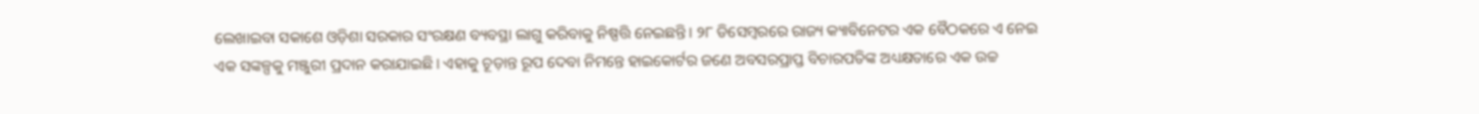ଲେଖାଇବା ସକାଶେ ଓଡ଼ିଶା ସରକାର ସଂରକ୍ଷଣ ବ୍ୟବସ୍ଥା ଲାଗୁ କରିବାକୁ ନିଷ୍ପତ୍ତି ନେଇଛନ୍ତି। ୨୮ ଡିସେମ୍ବରରେ ରାଜ୍ୟ କ୍ୟାବିନେଟର ଏକ ବୈଠକରେ ଏ ନେଇ ଏକ ସଙ୍କଳ୍ପକୁ ମଞ୍ଜୁରୀ ପ୍ରଦାନ କରାଯାଇଛି। ଏହାକୁ ଚୂଡ଼ାନ୍ତ ରୂପ ଦେବା ନିମନ୍ତେ ହାଇକୋର୍ଟର ଜଣେ ଅବସରପ୍ରାପ୍ତ ବିଚାରପତିଙ୍କ ଅଧ୍ୟକ୍ଷତାରେ ଏକ ଉଚ୍ଚ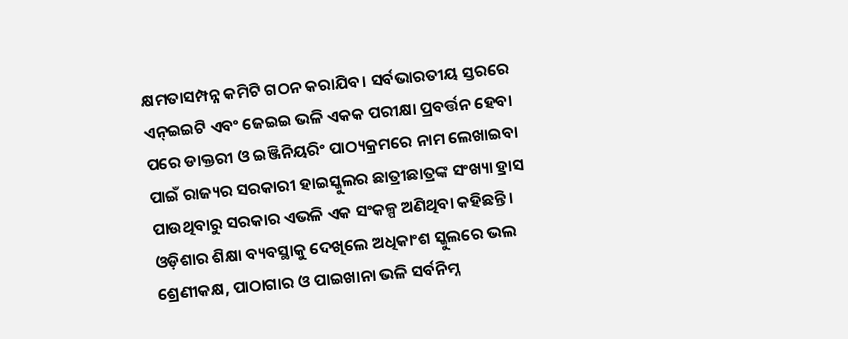କ୍ଷମତାସମ୍ପନ୍ନ କମିଟି ଗଠନ କରାଯିବ। ସର୍ବଭାରତୀୟ ସ୍ତରରେ ଏନ୍‌ଇଇଟି ଏବଂ ଜେଇଇ ଭଳି ଏକକ ପରୀକ୍ଷା ପ୍ରବର୍ତ୍ତନ ହେବା ପରେ ଡାକ୍ତରୀ ଓ ଇଞ୍ଜିନିୟରିଂ ପାଠ୍ୟକ୍ରମରେ ନାମ ଲେଖାଇବା ପାଇଁ ରାଜ୍ୟର ସରକାରୀ ହାଇସ୍କୁଲର ଛାତ୍ରୀଛାତ୍ରଙ୍କ ସଂଖ୍ୟା ହ୍ରାସ ପାଉଥିବାରୁ ସରକାର ଏଭଳି ଏକ ସଂକଳ୍ପ ଅଣିଥିବା କହିଛନ୍ତି।
ଓଡ଼ିଶାର ଶିକ୍ଷା ବ୍ୟବସ୍ଥାକୁ ଦେଖିଲେ ଅଧିକାଂଶ ସ୍କୁଲରେ ଭଲ ଶ୍ରେଣୀକକ୍ଷ, ପାଠାଗାର ଓ ପାଇଖାନା ଭଳି ସର୍ବନିମ୍ନ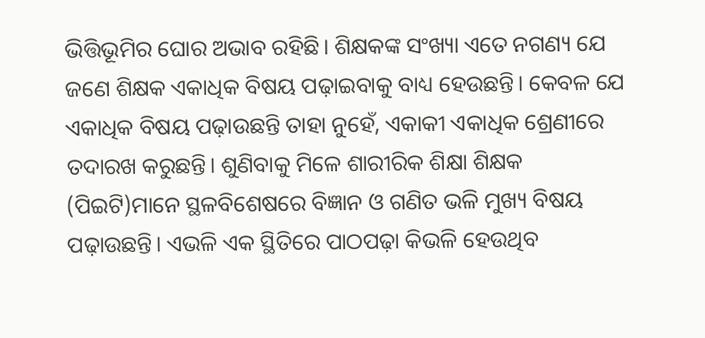ଭିତ୍ତିଭୂମିର ଘୋର ଅଭାବ ରହିଛି। ଶିକ୍ଷକଙ୍କ ସଂଖ୍ୟା ଏତେ ନଗଣ୍ୟ ଯେ ଜଣେ ଶିକ୍ଷକ ଏକାଧିକ ବିଷୟ ପଢ଼ାଇବାକୁ ବାଧ୍ୟ ହେଉଛନ୍ତି। କେବଳ ଯେ ଏକାଧିକ ବିଷୟ ପଢ଼ାଉଛନ୍ତି ତାହା ନୁହେଁ, ଏକାକୀ ଏକାଧିକ ଶ୍ରେଣୀରେ ତଦାରଖ କରୁଛନ୍ତି। ଶୁଣିବାକୁ ମିଳେ ଶାରୀରିକ ଶିକ୍ଷା ଶିକ୍ଷକ (ପିଇଟି)ମାନେ ସ୍ଥଳବିଶେଷରେ ବିଜ୍ଞାନ ଓ ଗଣିତ ଭଳି ମୁଖ୍ୟ ବିଷୟ ପଢ଼ାଉଛନ୍ତି। ଏଭଳି ଏକ ସ୍ଥିତିରେ ପାଠପଢ଼ା କିଭଳି ହେଉଥିବ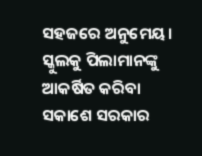ସହଜରେ ଅନୁମେୟ। ସ୍କୁଲକୁ ପିଲାମାନଙ୍କୁ ଆକର୍ଷିତ କରିବା ସକାଶେ ସରକାର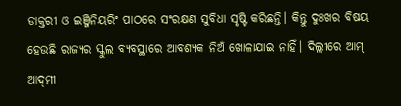ଡାକ୍ତରୀ ଓ ଇଞ୍ଜିନିୟରିଂ ପାଠରେ ସଂରକ୍ଷଣ ସୁବିଧା ସୃଷ୍ଟି କରିଛନ୍ତି। କିନ୍ତୁ ଦୁଃଖର ବିଷୟ ହେଉଛି ରାଜ୍ୟର ସ୍କୁଲ ବ୍ୟବସ୍ଥାରେ ଆବଶ୍ୟକ ନିଅଁ ଖୋଳାଯାଇ ନାହିଁ। ଦିଲ୍ଲୀରେ ଆମ୍‌ ଆଦ୍‌ମୀ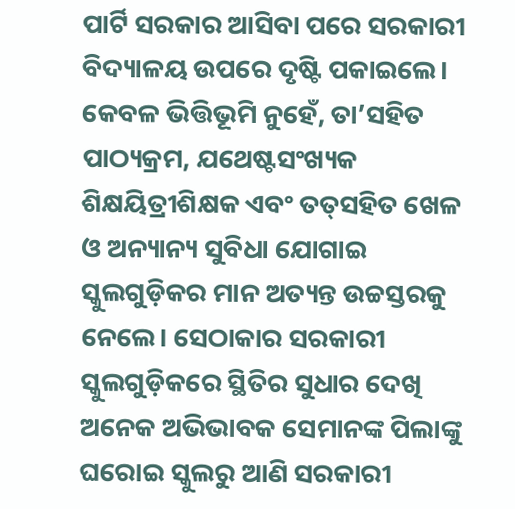ପାର୍ଟି ସରକାର ଆସିବା ପରେ ସରକାରୀ ବିଦ୍ୟାଳୟ ଉପରେ ଦୃଷ୍ଟି ପକାଇଲେ। କେବଳ ଭିତ୍ତିଭୂମି ନୁହେଁ, ତା’ସହିତ ପାଠ୍ୟକ୍ରମ, ଯଥେଷ୍ଟସଂଖ୍ୟକ ଶିକ୍ଷୟିତ୍ରୀଶିକ୍ଷକ ଏବଂ ତତ୍‌ସହିତ ଖେଳ ଓ ଅନ୍ୟାନ୍ୟ ସୁବିଧା ଯୋଗାଇ ସ୍କୁଲଗୁଡ଼ିକର ମାନ ଅତ୍ୟନ୍ତ ଉଚ୍ଚସ୍ତରକୁ ନେଲେ। ସେଠାକାର ସରକାରୀ ସ୍କୁଲଗୁଡ଼ିକରେ ସ୍ଥିତିର ସୁଧାର ଦେଖି ଅନେକ ଅଭିଭାବକ ସେମାନଙ୍କ ପିଲାଙ୍କୁ ଘରୋଇ ସ୍କୁଲରୁ ଆଣି ସରକାରୀ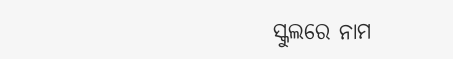ସ୍କୁଲରେ ନାମ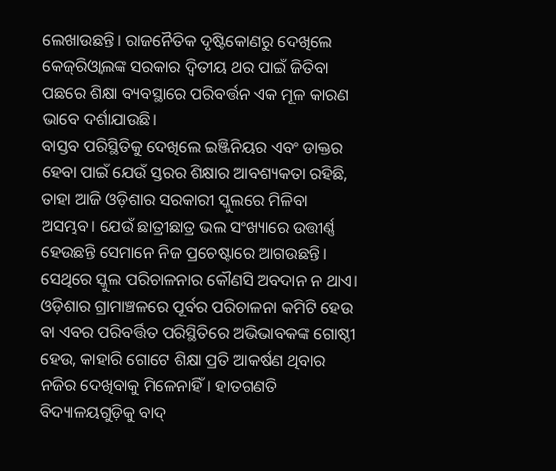ଲେଖାଉଛନ୍ତି। ରାଜନୈତିକ ଦୃଷ୍ଟିକୋଣରୁ ଦେଖିଲେ କେଜ୍‌ରିଓ୍ବାଲଙ୍କ ସରକାର ଦ୍ୱିତୀୟ ଥର ପାଇଁ ଜିତିବା ପଛରେ ଶିକ୍ଷା ବ୍ୟବସ୍ଥାରେ ପରିବର୍ତ୍ତନ ଏକ ମୂଳ କାରଣ ଭାବେ ଦର୍ଶାଯାଉଛି।
ବାସ୍ତବ ପରିସ୍ଥିତିକୁ ଦେଖିଲେ ଇଞ୍ଜିନିୟର ଏବଂ ଡାକ୍ତର ହେବା ପାଇଁ ଯେଉଁ ସ୍ତରର ଶିକ୍ଷାର ଆବଶ୍ୟକତା ରହିଛି, ତାହା ଆଜି ଓଡ଼ିଶାର ସରକାରୀ ସ୍କୁଲରେ ମିଳିବା ଅସମ୍ଭବ। ଯେଉଁ ଛାତ୍ରୀଛାତ୍ର ଭଲ ସଂଖ୍ୟାରେ ଉତ୍ତୀର୍ଣ୍ଣ ହେଉଛନ୍ତି ସେମାନେ ନିଜ ପ୍ରଚେଷ୍ଟାରେ ଆଗଉଛନ୍ତି। ସେଥିରେ ସ୍କୁଲ ପରିଚାଳନାର କୌଣସି ଅବଦାନ ନ ଥାଏ। ଓଡ଼ିଶାର ଗ୍ରାମାଞ୍ଚଳରେ ପୂର୍ବର ପରିଚାଳନା କମିଟି ହେଉ ବା ଏବର ପରିବର୍ତ୍ତିତ ପରିସ୍ଥିତିରେ ଅଭିଭାବକଙ୍କ ଗୋଷ୍ଠୀ ହେଉ, କାହାରି ଗୋଟେ ଶିକ୍ଷା ପ୍ରତି ଆକର୍ଷଣ ଥିବାର ନଜିର ଦେଖିବାକୁ ମିଳେନାହିଁ। ହାତଗଣତି ବିଦ୍ୟାଳୟଗୁଡ଼ିକୁ ବାଦ୍‌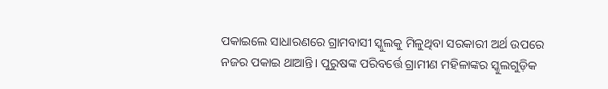ପକାଇଲେ ସାଧାରଣରେ ଗ୍ରାମବାସୀ ସ୍କୁଲକୁ ମିଳୁଥିବା ସରକାରୀ ଅର୍ଥ ଉପରେ ନଜର ପକାଇ ଥାଆନ୍ତି। ପୁରୁଷଙ୍କ ପରିବର୍ତ୍ତେ ଗ୍ରାମୀଣ ମହିଳାଙ୍କର ସ୍କୁଲଗୁଡ଼ିକ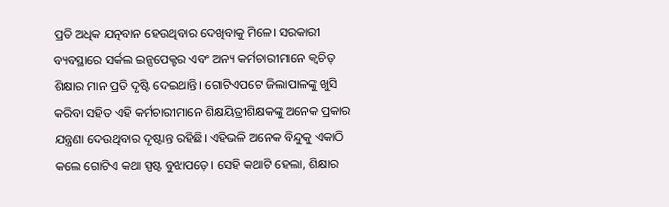ପ୍ରତି ଅଧିକ ଯତ୍ନବାନ ହେଉଥିବାର ଦେଖିବାକୁ ମିଳେ। ସରକାରୀ ବ୍ୟବସ୍ଥାରେ ସର୍କଲ ଇନ୍ସପେକ୍ଟର ଏବଂ ଅନ୍ୟ କର୍ମଚାରୀମାନେ କ୍ୱଚିତ୍‌ ଶିକ୍ଷାର ମାନ ପ୍ରତି ଦୃଷ୍ଟି ଦେଇଥାନ୍ତି। ଗୋଟିଏପଟେ ଜିଲାପାଳଙ୍କୁ ଖୁସି କରିବା ସହିତ ଏହି କର୍ମଚାରୀମାନେ ଶିକ୍ଷୟିତ୍ରୀଶିକ୍ଷକଙ୍କୁ ଅନେକ ପ୍ରକାର ଯନ୍ତ୍ରଣା ଦେଉଥିବାର ଦୃଷ୍ଟାନ୍ତ ରହିଛି। ଏହିଭଳି ଅନେକ ବିନ୍ଦୁକୁ ଏକାଠି କଲେ ଗୋଟିଏ କଥା ସ୍ପଷ୍ଟ ବୁଝାପଡ଼େ। ସେହି କଥାଟି ହେଲା, ଶିକ୍ଷାର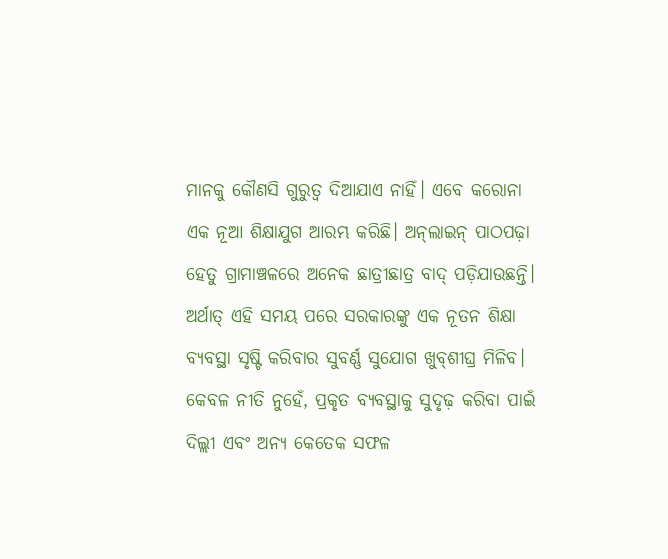ମାନକୁ କୌଣସି ଗୁରୁତ୍ୱ ଦିଆଯାଏ ନାହିଁ। ଏବେ କରୋନା ଏକ ନୂଆ ଶିକ୍ଷାଯୁଗ ଆରମ୍ଭ କରିଛି। ଅନ୍‌ଲାଇନ୍‌ ପାଠପଢ଼ା ହେତୁ ଗ୍ରାମାଞ୍ଚଳରେ ଅନେକ ଛାତ୍ରୀଛାତ୍ର ବାଦ୍‌ ପଡ଼ିଯାଉଛନ୍ତି। ଅର୍ଥାତ୍‌ ଏହି ସମୟ ପରେ ସରକାରଙ୍କୁ ଏକ ନୂତନ ଶିକ୍ଷା ବ୍ୟବସ୍ଥା ସୃଷ୍ଟି କରିବାର ସୁବର୍ଣ୍ଣ ସୁଯୋଗ ଖୁବ୍‌ଶୀଘ୍ର ମିଳିବ। କେବଳ ନୀତି ନୁହେଁ, ପ୍ରକୃତ ବ୍ୟବସ୍ଥାକୁ ସୁଦୃଢ଼ କରିବା ପାଇଁ ଦିଲ୍ଲୀ ଏବଂ ଅନ୍ୟ କେତେକ ସଫଳ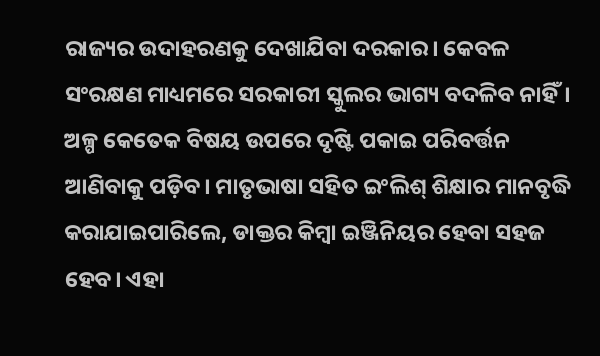ରାଜ୍ୟର ଉଦାହରଣକୁ ଦେଖାଯିବା ଦରକାର। କେବଳ ସଂରକ୍ଷଣ ମାଧ୍ୟମରେ ସରକାରୀ ସ୍କୁଲର ଭାଗ୍ୟ ବଦଳିବ ନାହିଁ। ଅଳ୍ପ କେତେକ ବିଷୟ ଉପରେ ଦୃଷ୍ଟି ପକାଇ ପରିବର୍ତ୍ତନ ଆଣିବାକୁ ପଡ଼ିବ। ମାତୃଭାଷା ସହିତ ଇଂଲିଶ୍‌ ଶିକ୍ଷାର ମାନବୃଦ୍ଧି କରାଯାଇପାରିଲେ, ଡାକ୍ତର କିମ୍ବା ଇଞ୍ଜିନିୟର ହେବା ସହଜ ହେବ। ଏହା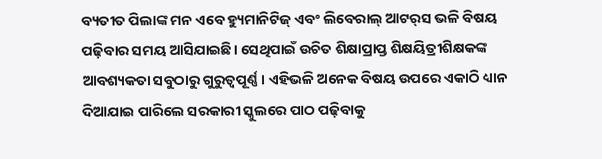ବ୍ୟତୀତ ପିଲାଙ୍କ ମନ ଏବେ ହ୍ୟୁମାନିଟିଜ୍‌ ଏବଂ ଲିବେରାଲ୍‌ ଆଟର୍‌ସ ଭଳି ବିଷୟ ପଢ଼ିବାର ସମୟ ଆସିଯାଇଛି। ସେଥିପାଇଁ ଉଚିତ ଶିକ୍ଷାପ୍ରାପ୍ତ ଶିକ୍ଷୟିତ୍ରୀଶିକ୍ଷକଙ୍କ ଆବଶ୍ୟକତା ସବୁଠାରୁ ଗୁରୁତ୍ୱପୂର୍ଣ୍ଣ। ଏହିଭଳି ଅନେକ ବିଷୟ ଉପରେ ଏକାଠି ଧ୍ୟାନ ଦିଆଯାଇ ପାରିଲେ ସରକାରୀ ସ୍କୁଲରେ ପାଠ ପଢ଼ିବାକୁ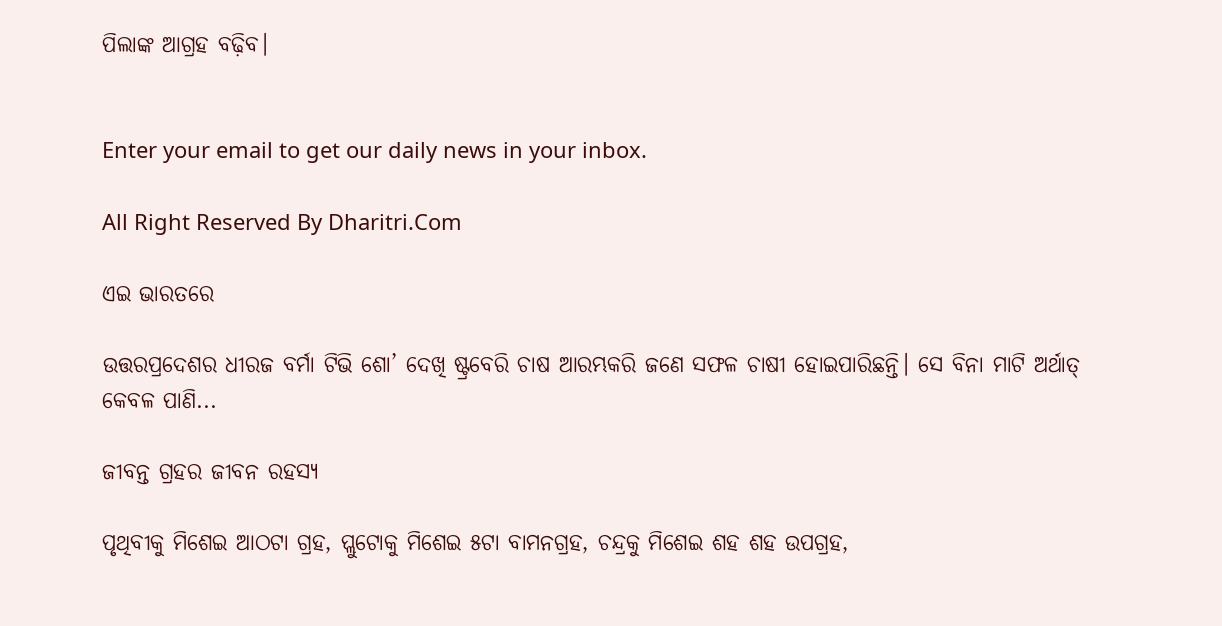ପିଲାଙ୍କ ଆଗ୍ରହ ବଢ଼ିବ।


Enter your email to get our daily news in your inbox.

All Right Reserved By Dharitri.Com

ଏଇ ଭାରତରେ

ଉତ୍ତରପ୍ରଦେଶର ଧୀରଜ ବର୍ମା ଟିଭି ଶୋ’ ଦେଖି ଷ୍ଟ୍ରବେରି ଚାଷ ଆରମ୍ଭକରି ଜଣେ ସଫଳ ଚାଷୀ ହୋଇପାରିଛନ୍ତି। ସେ ବିନା ମାଟି ଅର୍ଥାତ୍‌ କେବଳ ପାଣି...

ଜୀବନ୍ତ ଗ୍ରହର ଜୀବନ ରହସ୍ୟ

ପୃଥିବୀକୁ ମିଶେଇ ଆଠଟା ଗ୍ରହ, ପ୍ଲୁଟୋକୁ ମିଶେଇ ୫ଟା ବାମନଗ୍ରହ, ଚନ୍ଦ୍ରକୁ ମିଶେଇ ଶହ ଶହ ଉପଗ୍ରହ,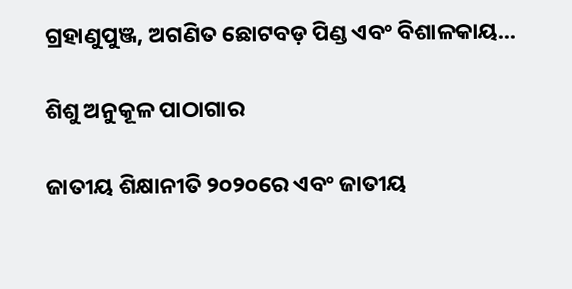ଗ୍ରହାଣୁପୁଞ୍ଜ, ଅଗଣିତ ଛୋଟବଡ଼ ପିଣ୍ଡ ଏବଂ ବିଶାଳକାୟ...

ଶିଶୁ ଅନୁକୂଳ ପାଠାଗାର

ଜାତୀୟ ଶିକ୍ଷାନୀତି ୨୦୨୦ରେ ଏବଂ ଜାତୀୟ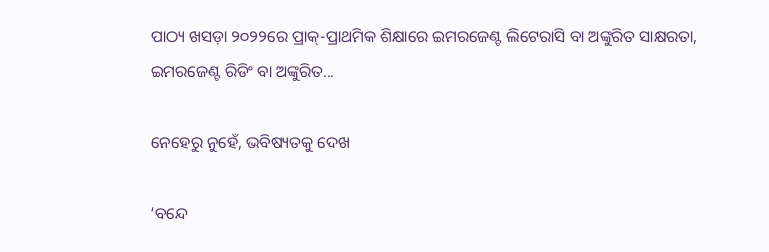ପାଠ୍ୟ ଖସଡ଼ା ୨୦୨୨ରେ ପ୍ରାକ୍‌-ପ୍ରାଥମିକ ଶିକ୍ଷାରେ ଇମରଜେଣ୍ଟ ଲିଟେରାସି ବା ଅଙ୍କୁରିତ ସାକ୍ଷରତା, ଇମରଜେଣ୍ଟ ରିଡିଂ ବା ଅଙ୍କୁରିତ...

ନେହେରୁ ନୁହେଁ, ଭବିଷ୍ୟତକୁ ଦେଖ

‘ବନ୍ଦେ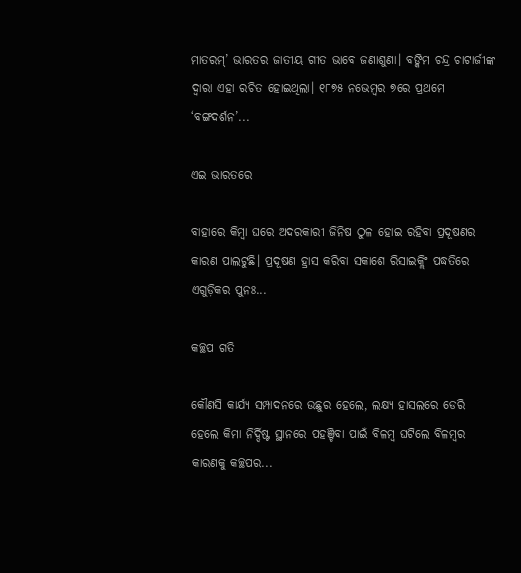ମାତରମ୍‌’ ଭାରତର ଜାତୀୟ ଗୀତ ଭାବେ ଜଣାଶୁଣା। ବଙ୍କିମ ଚନ୍ଦ୍ର ଚାଟାର୍ଜୀଙ୍କ ଦ୍ୱାରା ଏହା ରଚିତ ହୋଇଥିଲା। ୧୮୭୫ ନଭେମ୍ବର ୭ରେ ପ୍ରଥମେ ‘ବଙ୍ଗଦର୍ଶନ’...

ଏଇ ଭାରତରେ

ବାହାରେ କିମ୍ବା ଘରେ ଅଦରକାରୀ ଜିନିଷ ଠୁଳ ହୋଇ ରହିବା ପ୍ରଦୂଷଣର କାରଣ ପାଲଟୁଛି। ପ୍ରଦୂଷଣ ହ୍ରାସ କରିବା ସକାଶେ ରିସାଇକ୍ଲିଂ ପଦ୍ଧତିରେ ଏଗୁଡ଼ିକର ପୁନଃ...

କଚ୍ଛପ ଗତି

କୌଣସି କାର୍ଯ୍ୟ ସମ୍ପାଦନରେ ଉଛୁର ହେଲେ, ଲକ୍ଷ୍ୟ ହାସଲରେ ଡେରି ହେଲେ କିମା ନିର୍ଦ୍ଦିଷ୍ଟ ସ୍ଥାନରେ ପହଞ୍ଚିବା ପାଇଁ ବିଳମ୍ବ ଘଟିଲେ ବିଳମ୍ବର କାରଣକୁ କଚ୍ଛପର...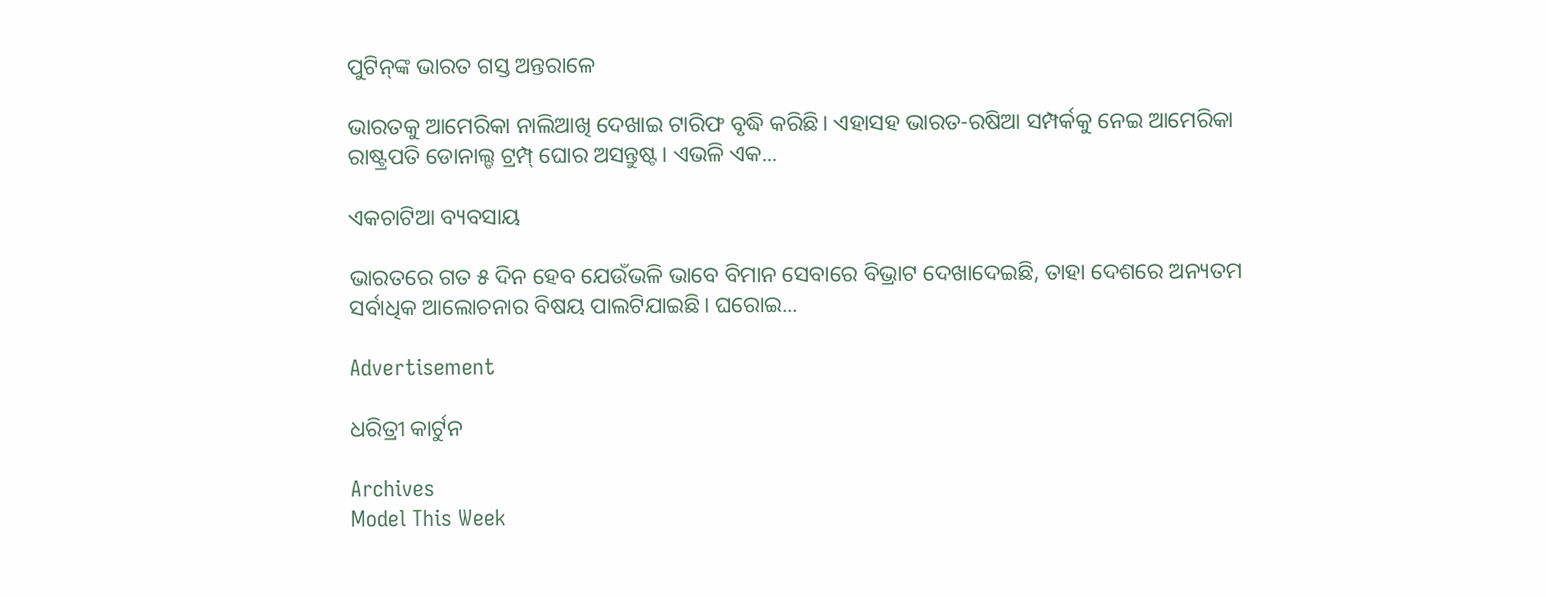ପୁଟିନ୍‌ଙ୍କ ଭାରତ ଗସ୍ତ ଅନ୍ତରାଳେ

ଭାରତକୁ ଆମେରିକା ନାଲିଆଖି ଦେଖାଇ ଟାରିଫ ବୃଦ୍ଧି କରିଛି। ଏହାସହ ଭାରତ-ରଷିଆ ସମ୍ପର୍କକୁ ନେଇ ଆମେରିକା ରାଷ୍ଟ୍ରପତି ଡୋନାଲ୍ଡ ଟ୍ରମ୍ପ୍‌ ଘୋର ଅସନ୍ତୁଷ୍ଟ। ଏଭଳି ଏକ...

ଏକଚାଟିଆ ବ୍ୟବସାୟ

ଭାରତରେ ଗତ ୫ ଦିନ ହେବ ଯେଉଁଭଳି ଭାବେ ବିମାନ ସେବାରେ ବିଭ୍ରାଟ ଦେଖାଦେଇଛି, ତାହା ଦେଶରେ ଅନ୍ୟତମ ସର୍ବାଧିକ ଆଲୋଚନାର ବିଷୟ ପାଲଟିଯାଇଛି। ଘରୋଇ...

Advertisement

ଧରିତ୍ରୀ କାର୍ଟୁନ

Archives
Model This Week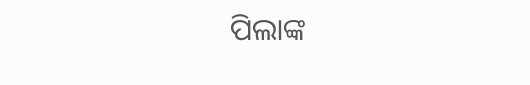ପିଲାଙ୍କ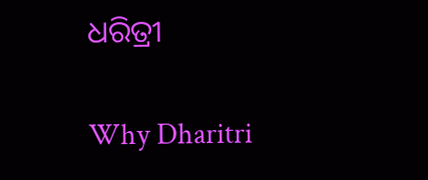ଧରିତ୍ରୀ

Why Dharitri